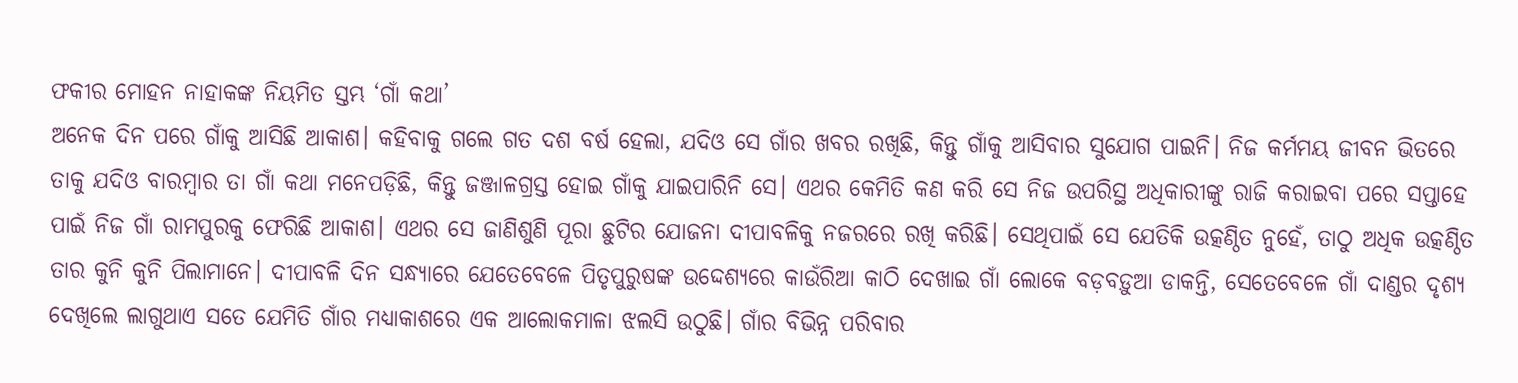ଫକୀର ମୋହନ ନାହାକଙ୍କ ନିୟମିତ ସ୍ତମ୍ଭ ‘ଗାଁ କଥା’
ଅନେକ ଦିନ ପରେ ଗାଁକୁ ଆସିଛି ଆକାଶ। କହିବାକୁ ଗଲେ ଗତ ଦଶ ବର୍ଷ ହେଲା, ଯଦିଓ ସେ ଗାଁର ଖବର ରଖିଛି, କିନ୍ତୁ ଗାଁକୁ ଆସିବାର ସୁଯୋଗ ପାଇନି। ନିଜ କର୍ମମୟ ଜୀବନ ଭିତରେ ତାକୁ ଯଦିଓ ବାରମ୍ବାର ତା ଗାଁ କଥା ମନେପଡ଼ିଛି, କିନ୍ତୁ ଜଞ୍ଜାଳଗ୍ରସ୍ତ ହୋଇ ଗାଁକୁ ଯାଇପାରିନି ସେ। ଏଥର କେମିତି କଣ କରି ସେ ନିଜ ଉପରିସ୍ଥ ଅଧିକାରୀଙ୍କୁ ରାଜି କରାଇବା ପରେ ସପ୍ତାହେ ପାଇଁ ନିଜ ଗାଁ ରାମପୁରକୁ ଫେରିଛି ଆକାଶ। ଏଥର ସେ ଜାଣିଶୁଣି ପୂରା ଛୁଟିର ଯୋଜନା ଦୀପାବଳିକୁ ନଜରରେ ରଖି କରିଛି। ସେଥିପାଇଁ ସେ ଯେତିକି ଉତ୍କଣ୍ଠିତ ନୁହେଁ, ତାଠୁ ଅଧିକ ଉତ୍କଣ୍ଠିତ ତାର କୁନି କୁନି ପିଲାମାନେ। ଦୀପାବଳି ଦିନ ସନ୍ଧ୍ୟାରେ ଯେତେବେଳେ ପିତୃପୁରୁଷଙ୍କ ଉଦ୍ଦେଶ୍ୟରେ କାଉଁରିଆ କାଠି ଦେଖାଇ ଗାଁ ଲୋକେ ବଡ଼ବଡ଼ୁଆ ଡାକନ୍ତି, ସେତେବେଳେ ଗାଁ ଦାଣ୍ଡର ଦୃଶ୍ୟ ଦେଖିଲେ ଲାଗୁଥାଏ ସତେ ଯେମିତି ଗାଁର ମଧ୍ୟାକାଶରେ ଏକ ଆଲୋକମାଳା ଝଲସି ଉଠୁଛି। ଗାଁର ବିଭିନ୍ନ ପରିବାର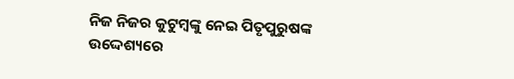ନିଜ ନିଜର କୁଟୁମ୍ବଙ୍କୁ ନେଇ ପିତୃପୁରୁଷଙ୍କ ଉଦ୍ଦେଶ୍ୟରେ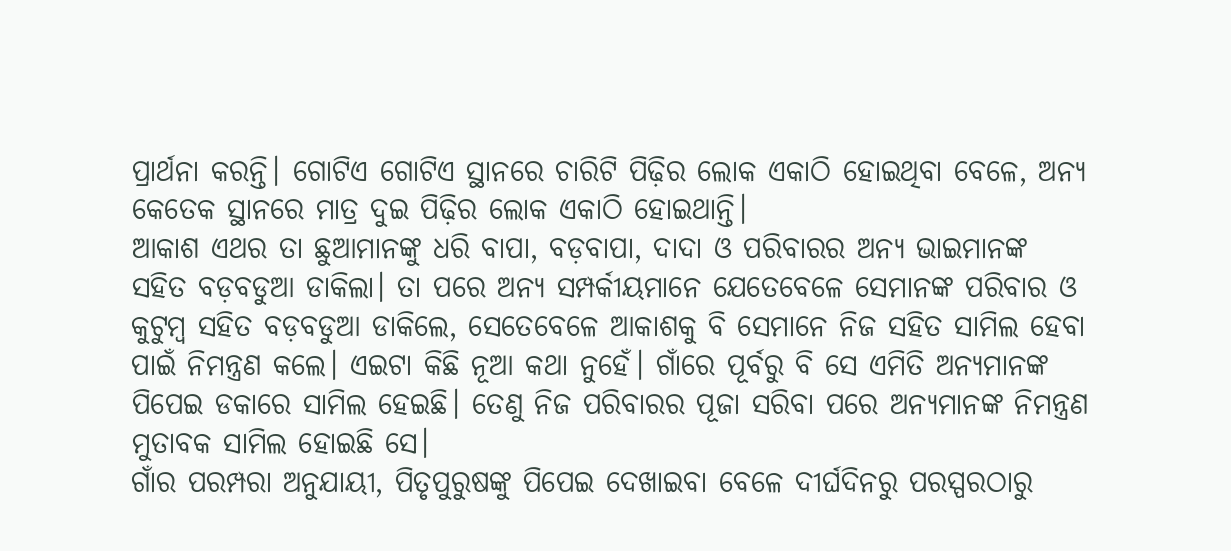ପ୍ରାର୍ଥନା କରନ୍ତି। ଗୋଟିଏ ଗୋଟିଏ ସ୍ଥାନରେ ଚାରିଟି ପିଢ଼ିର ଲୋକ ଏକାଠି ହୋଇଥିବା ବେଳେ, ଅନ୍ୟ କେତେକ ସ୍ଥାନରେ ମାତ୍ର ଦୁଇ ପିଢ଼ିର ଲୋକ ଏକାଠି ହୋଇଥାନ୍ତି।
ଆକାଶ ଏଥର ତା ଛୁଆମାନଙ୍କୁ ଧରି ବାପା, ବଡ଼ବାପା, ଦାଦା ଓ ପରିବାରର ଅନ୍ୟ ଭାଇମାନଙ୍କ ସହିତ ବଡ଼ବଡୁଆ ଡାକିଲା। ତା ପରେ ଅନ୍ୟ ସମ୍ପର୍କୀୟମାନେ ଯେତେବେଳେ ସେମାନଙ୍କ ପରିବାର ଓ କୁଟୁମ୍ବ ସହିତ ବଡ଼ବଡୁଆ ଡାକିଲେ, ସେତେବେଳେ ଆକାଶକୁ ବି ସେମାନେ ନିଜ ସହିତ ସାମିଲ ହେବା ପାଇଁ ନିମନ୍ତ୍ରଣ କଲେ। ଏଇଟା କିଛି ନୂଆ କଥା ନୁହେଁ। ଗାଁରେ ପୂର୍ବରୁ ବି ସେ ଏମିତି ଅନ୍ୟମାନଙ୍କ ପିପେଇ ଡକାରେ ସାମିଲ ହେଇଛି। ତେଣୁ ନିଜ ପରିବାରର ପୂଜା ସରିବା ପରେ ଅନ୍ୟମାନଙ୍କ ନିମନ୍ତ୍ରଣ ମୁତାବକ ସାମିଲ ହୋଇଛି ସେ।
ଗାଁର ପରମ୍ପରା ଅନୁଯାୟୀ, ପିତୃପୁରୁଷଙ୍କୁ ପିପେଇ ଦେଖାଇବା ବେଳେ ଦୀର୍ଘଦିନରୁ ପରସ୍ପରଠାରୁ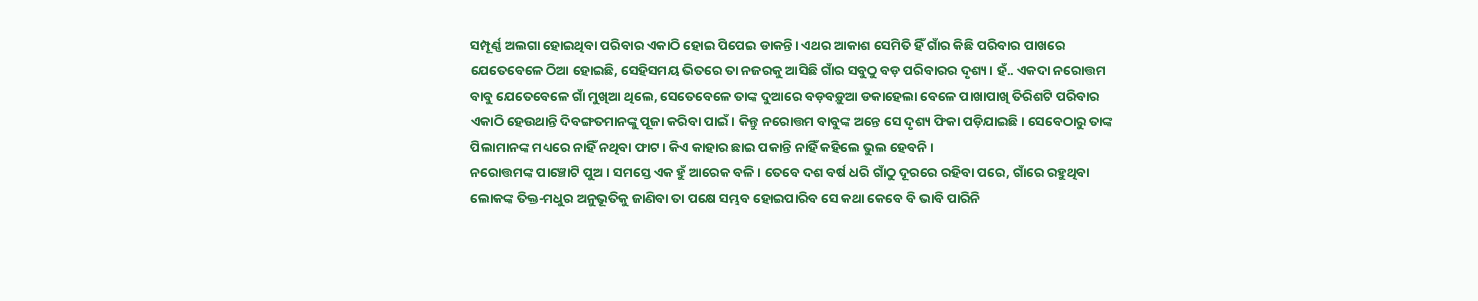ସମ୍ପୂର୍ଣ୍ଣ ଅଲଗା ହୋଇଥିବା ପରିବାର ଏକାଠି ହୋଇ ପିପେଇ ଡାକନ୍ତି। ଏଥର ଆକାଶ ସେମିତି ହିଁ ଗାଁର କିଛି ପରିବାର ପାଖରେ ଯେତେବେଳେ ଠିଆ ହୋଇଛି, ସେହିସମୟ ଭିତରେ ତା ନଜରକୁ ଆସିଛି ଗାଁର ସବୁଠୁ ବଡ଼ ପରିବାରର ଦୃଶ୍ୟ। ହଁ.. ଏକଦା ନରୋତ୍ତମ ବାବୁ ଯେତେବେଳେ ଗାଁ ମୁଖିଆ ଥିଲେ, ସେତେବେଳେ ତାଙ୍କ ଦୁଆରେ ବଡ଼ବଡ଼ୁଆ ଡକାହେଲା ବେଳେ ପାଖାପାଖି ତିରିଶଟି ପରିବାର ଏକାଠି ହେଉଥାନ୍ତି ଦିବଙ୍ଗତମାନଙ୍କୁ ପୂଜା କରିବା ପାଇଁ। କିନ୍ତୁ ନରୋତ୍ତମ ବାବୁଙ୍କ ଅନ୍ତେ ସେ ଦୃଶ୍ୟ ଫିକା ପଡ଼ିଯାଇଛି। ସେବେଠାରୁ ତାଙ୍କ ପିଲାମାନଙ୍କ ମଧ୍ୟରେ ନାହିଁ ନଥିବା ଫାଟ। କିଏ କାହାର ଛାଇ ପକାନ୍ତି ନାହିଁ କହିଲେ ଭୁଲ ହେବନି।
ନରୋତ୍ତମଙ୍କ ପାଞ୍ଚୋଟି ପୁଅ। ସମସ୍ତେ ଏକ ହୁଁ ଆରେକ ବଳି। ତେବେ ଦଶ ବର୍ଷ ଧରି ଗାଁଠୁ ଦୂରରେ ରହିବା ପରେ, ଗାଁରେ ରହୁଥିବା ଲୋକଙ୍କ ତିକ୍ତ-ମଧୁର ଅନୁଭୂତିକୁ ଜାଣିବା ତା ପକ୍ଷେ ସମ୍ଭବ ହୋଇପାରିବ ସେ କଥା କେବେ ବି ଭାବି ପାରିନି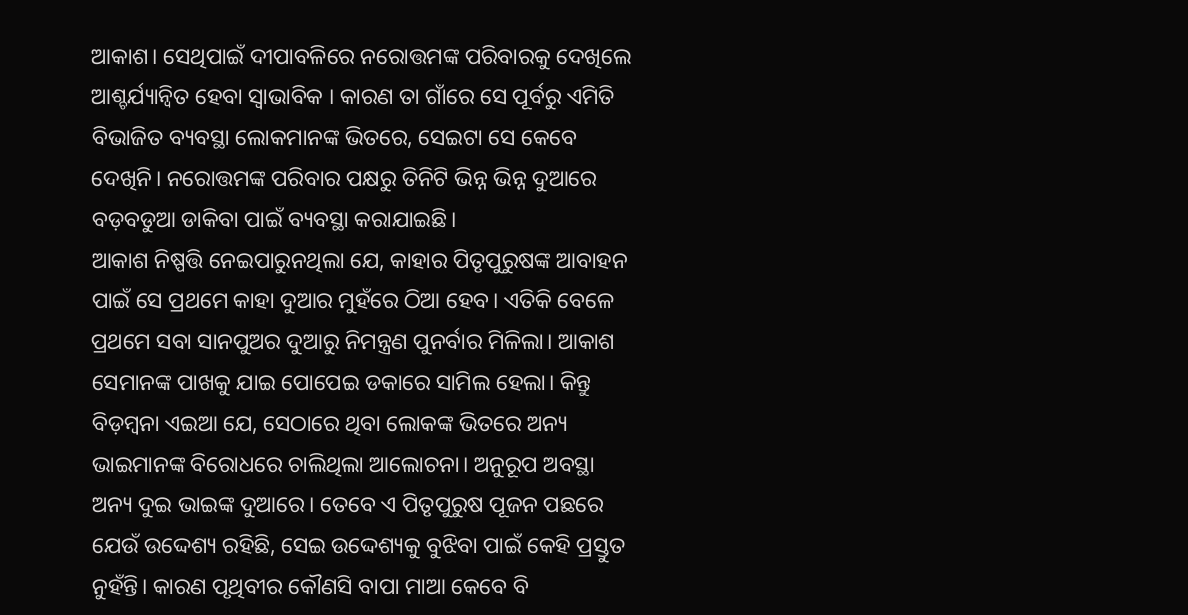ଆକାଶ। ସେଥିପାଇଁ ଦୀପାବଳିରେ ନରୋତ୍ତମଙ୍କ ପରିବାରକୁ ଦେଖିଲେ ଆଶ୍ଚର୍ଯ୍ୟାନ୍ୱିତ ହେବା ସ୍ୱାଭାବିକ । କାରଣ ତା ଗାଁରେ ସେ ପୂର୍ବରୁ ଏମିତି ବିଭାଜିତ ବ୍ୟବସ୍ଥା ଲୋକମାନଙ୍କ ଭିତରେ, ସେଇଟା ସେ କେବେ ଦେଖିନି। ନରୋତ୍ତମଙ୍କ ପରିବାର ପକ୍ଷରୁ ତିନିଟି ଭିନ୍ନ ଭିନ୍ନ ଦୁଆରେ ବଡ଼ବଡୁଆ ଡାକିବା ପାଇଁ ବ୍ୟବସ୍ଥା କରାଯାଇଛି।
ଆକାଶ ନିଷ୍ପତ୍ତି ନେଇପାରୁନଥିଲା ଯେ, କାହାର ପିତୃପୁରୁଷଙ୍କ ଆବାହନ ପାଇଁ ସେ ପ୍ରଥମେ କାହା ଦୁଆର ମୁହଁରେ ଠିଆ ହେବ। ଏତିକି ବେଳେ ପ୍ରଥମେ ସବା ସାନପୁଅର ଦୁଆରୁ ନିମନ୍ତ୍ରଣ ପୁନର୍ବାର ମିଳିଲା। ଆକାଶ ସେମାନଙ୍କ ପାଖକୁ ଯାଇ ପୋପେଇ ଡକାରେ ସାମିଲ ହେଲା। କିନ୍ତୁ ବିଡ଼ମ୍ବନା ଏଇଆ ଯେ, ସେଠାରେ ଥିବା ଲୋକଙ୍କ ଭିତରେ ଅନ୍ୟ ଭାଇମାନଙ୍କ ବିରୋଧରେ ଚାଲିଥିଲା ଆଲୋଚନା। ଅନୁରୂପ ଅବସ୍ଥା ଅନ୍ୟ ଦୁଇ ଭାଇଙ୍କ ଦୁଆରେ। ତେବେ ଏ ପିତୃପୁରୁଷ ପୂଜନ ପଛରେ ଯେଉଁ ଉଦ୍ଦେଶ୍ୟ ରହିଛି, ସେଇ ଉଦ୍ଦେଶ୍ୟକୁ ବୁଝିବା ପାଇଁ କେହି ପ୍ରସ୍ତୁତ ନୁହଁନ୍ତି। କାରଣ ପୃଥିବୀର କୌଣସି ବାପା ମାଆ କେବେ ବି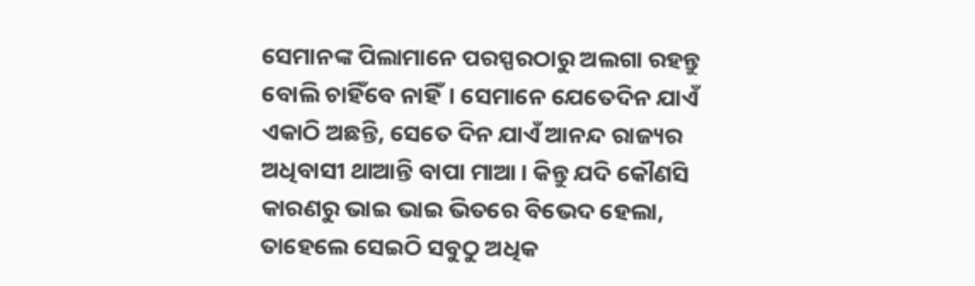ସେମାନଙ୍କ ପିଲାମାନେ ପରସ୍ପରଠାରୁ ଅଲଗା ରହନ୍ତୁ ବୋଲି ଚାହିଁବେ ନାହିଁ। ସେମାନେ ଯେତେଦିନ ଯାଏଁ ଏକାଠି ଅଛନ୍ତି, ସେତେ ଦିନ ଯାଏଁ ଆନନ୍ଦ ରାଜ୍ୟର ଅଧିବାସୀ ଥାଆନ୍ତି ବାପା ମାଆ। କିନ୍ତୁ ଯଦି କୌଣସି କାରଣରୁ ଭାଇ ଭାଇ ଭିତରେ ବିଭେଦ ହେଲା, ତାହେଲେ ସେଇଠି ସବୁଠୁ ଅଧିକ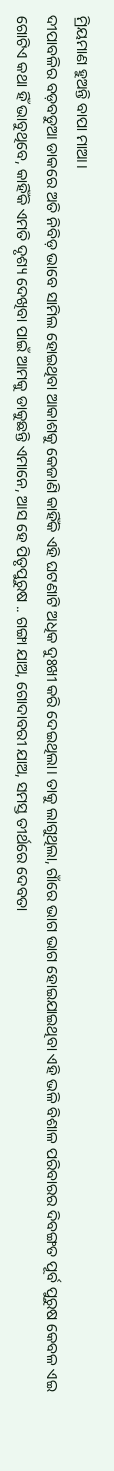ମ୍ରିୟମାଣ ହୁଅନ୍ତି ବାପା ମାଆ।
ଦୀପାବଳିର ବଡ଼ବଡୁଆ ଡାକରେ ଅତି ନିବିଡ଼ ଭାବେ ସାମିଲ ହୋଇଥିବା ଆକାଶକୁ କେଜାଣି କାହିଁକି ଏହି ଘଟଣାଟି ଅଧିକ ଦୁଃଖୀ କରି ଦେଇଥିଲା। ତାକୁ ଲାଗୁଥିଲା, ଗାଁରେ ଭାଗ ଭାଗ ହୋଇଯାଇଥିବା ଏହି ଭଳି ବିଶାଳ ପରିବାରର ଦିବଙ୍ଗତ ପୂର୍ବ ପୁରୁଷ କେବଳ ଏଇ ଗୋଟିଏ କଥା ହିଁ ଭାବୁଥିବେ, କାହିଁକି ଏମତି ଦୃଶ୍ୟ ଦେଖିବା ପାଇଁ ଆମକୁ ଡାକୁଛନ୍ତି ଏମାନେ, ଆସ ହେ ପିତୃପୁରୁଷ .. ଗଙ୍ଗା ଯାଅ, ଗୋଦାବରୀ ଯାଅ, ସମସ୍ତ ତୀର୍ଥରେ ଦେବତା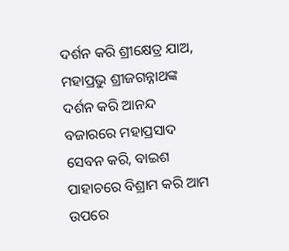ଦର୍ଶନ କରି ଶ୍ରୀକ୍ଷେତ୍ର ଯାଅ, ମହାପ୍ରଭୁ ଶ୍ରୀଜଗନ୍ନାଥଙ୍କ ଦର୍ଶନ କରି ଆନନ୍ଦ ବଜାରରେ ମହାପ୍ରସାଦ ସେବନ କରି, ବାଇଶ ପାହାଚରେ ବିଶ୍ରାମ କରି ଆମ ଉପରେ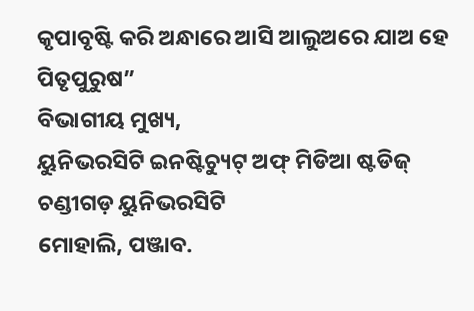କୃପାବୃଷ୍ଟି କରି ଅନ୍ଧାରେ ଆସି ଆଲୁଅରେ ଯାଅ ହେ ପିତୃପୁରୁଷ”
ବିଭାଗୀୟ ମୁଖ୍ୟ,
ୟୁନିଭରସିଟି ଇନଷ୍ଟିଚ୍ୟୁଟ୍ ଅଫ୍ ମିଡିଆ ଷ୍ଟଡିଜ୍
ଚଣ୍ଡୀଗଡ଼ ୟୁନିଭରସିଟି
ମୋହାଲି, ପଞ୍ଜାବ.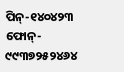ପିନ୍-୧୪୦୪୨୩
ଫୋନ୍- ୯୯୩୭୨୫୨୪୬୪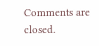Comments are closed.